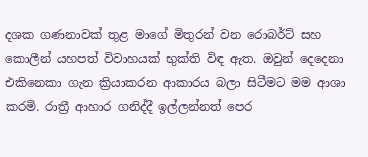දශක ගණනාවක් තුළ මාගේ මිතුරන් වන රොබර්ට් සහ කොලීන් යහපත් විවාහයක් භුක්ති විඳ ඇත. ඔවුන් දෙදෙනා එකිනෙකා ගැන ක්‍රියාකරන ආකාරය බලා සිටීමට මම ආශා කරමි. රාත්‍රී ආහාර ගනිද්දී ඉල්ලන්නත් පෙර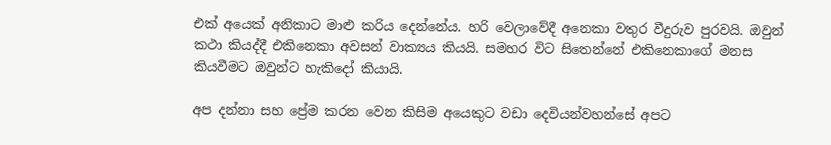එක් අයෙක් අනිකාට මාළු කරිය දෙන්නේය. හරි වෙලාවේදී අනෙකා වතුර වීදුරුව පුරවයි. ඔවුන් කථා කියද්දී එකිනෙකා අවසන් වාක්‍යය කියයි. සමහර විට සිතෙන්නේ එකිනෙකාගේ මනස කියවීමට ඔවුන්ට හැකිදෝ කියායි.

අප දන්නා සහ ප්‍රේම කරන වෙන කිසිම අයෙකුට වඩා දෙවියන්වහන්සේ අපට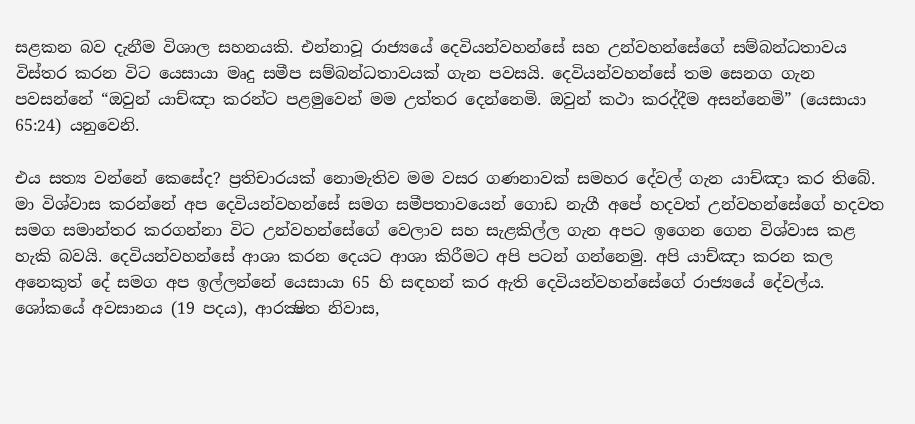සළකන බව දැනීම විශාල සහනයකි. එන්නාවූ රාජ්‍යයේ දෙවියන්වහන්සේ සහ උන්වහන්සේගේ සම්බන්ධතාවය විස්තර කරන විට යෙසායා මෘදු සමීප සම්බන්ධතාවයක් ගැන පවසයි. දෙවියන්වහන්සේ තම සෙනග ගැන පවසන්නේ “ඔවුන් යාච්ඤා කරන්ට පළමුවෙන් මම උත්තර දෙන්නෙමි. ඔවුන් කථා කරද්දීම අසන්නෙමි” (යෙසායා 65:24) යනුවෙනි.

එය සත්‍ය වන්නේ කෙසේද? ප්‍රතිචාරයක් නොමැතිව මම වසර ගණනාවක් සමහර දේවල් ගැන යාච්ඤා කර තිබේ. මා විශ්වාස කරන්නේ අප දෙවියන්වහන්සේ සමග සමීපතාවයෙන් ගොඩ නැගී අපේ හදවත් උන්වහන්සේගේ හදවත සමග සමාන්තර කරගන්නා විට උන්වහන්සේගේ වෙලාව සහ සැළකිල්ල ගැන අපට ඉගෙන ගෙන විශ්වාස කළ හැකි බවයි. දෙවියන්වහන්සේ ආශා කරන දෙයට ආශා කිරීමට අපි පටන් ගන්නෙමු. අපි යාච්ඤා කරන කල අනෙකුත් දේ සමග අප ඉල්ලන්නේ යෙසායා 65 හි සඳහන් කර ඇති දෙවියන්වහන්සේගේ රාජ්‍යයේ දේවල්ය. ශෝකයේ අවසානය (19 පදය), ආරක්‍ෂිත නිවාස,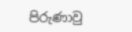පිරුණාවු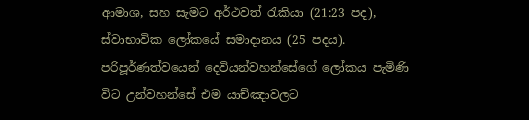ආමාශ, සහ සැමට අර්ථවත් රැකියා (21:23 පද), ස්වාභාවික ලෝකයේ සමාදානය (25 පදය). පරිපූර්ණත්වයෙන් දෙවියන්වහන්සේගේ ලෝකය පැමිණි විට උන්වහන්සේ එම යාච්ඤාවලට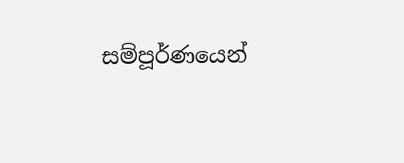සම්පූර්ණයෙන්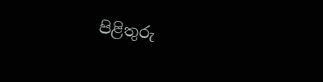පිළිතුරු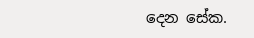දෙන සේක.